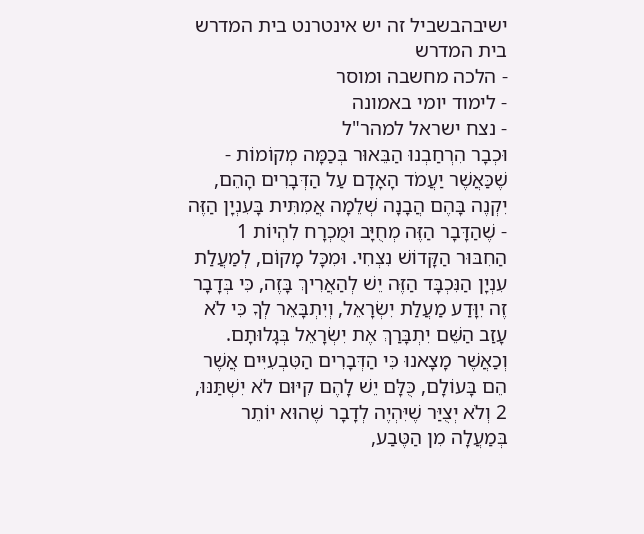ישיבהבשביל זה יש אינטרנט בית המדרש
בית המדרש
- הלכה מחשבה ומוסר
- לימוד יומי באמונה
- נצח ישראל למהר"ל
וּכְבָר הִרְחַבְנוּ הַבֵּאוּר בְּכַמָּה מְקוֹמוֹת - שֶׁכַּאֲשֶׁר יַעֲמֹד הָאָדָם עַל הַדְּבָרִים הָהֵם, יִקְנֶה בָּהֶם הֲבָנָה שְׁלֵמָה אֲמִתִּית בָּעִנְיָן הַזֶּה - שֶׁהַדָּבָר הַזֶּה מְחֻיָּב וּמֻכְרָח לִהְיוֹת 1 הַחִבּוּר הַקָּדוֹשׁ נִצְחִי. וּמִכָּל מָקוֹם, לְמַעֲלַת עִנְיָן הַנִּכְבָּד הַזֶּה יֵשׁ לְהַאֲרִיךְ בָּזֶה, כִּי בְּדָבָר זֶה יִוָּדַע מַעֲלַת יִשְׂרָאֵל, וְיִתְבָּאֵר לְךָ כִּי לֹא עָזַב הַשֵּׁם יִתְבָּרַךְ אֶת יִשְׂרָאֵל בְּגָלוּתָם. וְכַאֲשֶׁר מָצָאנוּ כִּי הַדְּבָרִים הַטִּבְעִיִּים אֲשֶׁר הֵם בָּעוֹלָם, כֻּלָּם יֵשׁ לָהֶם קִיּוּם לֹא יִשְׁתַּנּוּ, 2 וְלֹא יְצֻיַּר שֶׁיִּהְיֶה לְדָבָר שֶׁהוּא יוֹתֵר בְּמַעֲלָה מִן הַטֶּבַע,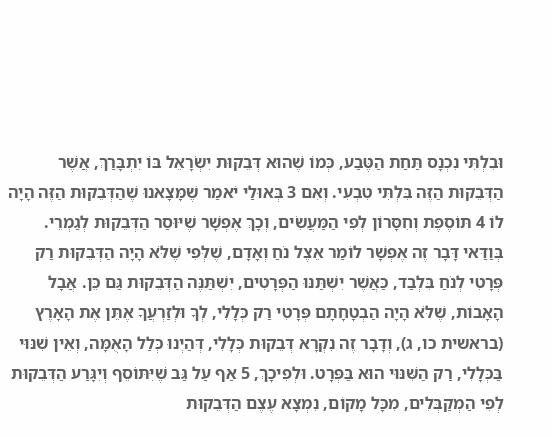וּבִלְתִּי נִכְנָס תַּחַת הַטֶּבַע, כְּמוֹ שֶׁהוּא דְּבֵקוּת יִשְׂרָאֵל בּוֹ יִתְבָּרַךְ, אֲשֶׁר הַדְּבֵקוּת הַזֶּה בִּלְתִּי טִבְעִי. וְאִם 3 בְּאוּלַי יֹאמַר שֶׁמָּצָאנוּ שֶׁהַדְּבֵקוּת הַזֶּה הָיָה לוֹ 4 תּוֹסֶפֶת וְחִסָּרוֹן לְפִי הַמַּעֲשִׂים, וְכָךְ אֶפְשָׁר שֶׁיּוּסַר הַדְּבֵקוּת לְגַמְרֵי. בְּוַדַּאי דָּבָר זֶה אֶפְשָׁר לוֹמַר אֵצֶל נֹחַ וְאָדָם, שֶׁלְּפִי שֶׁלֹּא הָיָה הַדְּבֵקוּת רַק פְּרָטִי לְנֹחַ בִּלְבַד, כַּאֲשֶׁר יִשְׁתַּנּוּ הַפְּרָטִים, יִשְׁתַּנֶּה הַדְּבֵקוּת גַּם כֵּן. אֲבָל הָאָבוֹת, שֶׁלֹּא הָיָה הַבְטָחָתָם פְּרָטִי רַק כְּלָלִי, לְךָ וּלְזַרְעֲךָ אֶתֵּן אֶת הָאָרֶץ (בראשית כו, ג), וְדָבָר זֶה נִקְרָא דְּבֵקוּת כְּלָלִי, דְּהַיְנוּ כְּלַל הָאֻמָּה, וְאֵין שִׁנּוּי בַּכְּלָלִי, רַק הַשִּׁנּוּי הוּא בַּפְּרָט. וּלְפִיכָךְ, 5 אַף עַל גַּב שֶׁיִּתּוֹסֵף וְיִגָּרַע הַדְּבֵקוּת לְפִי הַמְקַבְּלִים, מִכָּל מָקוֹם, נִמְצָא עֶצֶם הַדְּבֵקוּת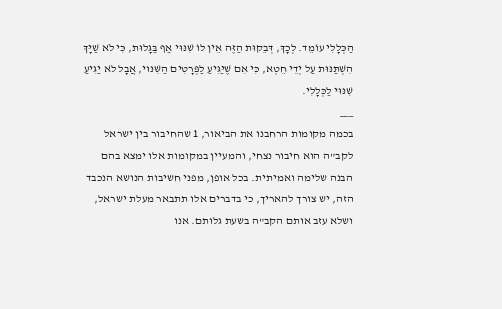הַכְּלָלִי עוֹמֵד. לְכָךְ, דְּבֵקוּת הַזֶּה אֵין לוֹ שִׁנּוּי אַף בַּגָּלוּת, כִּי לֹא שַׁיָּךְ הִשְׁתַּנּוּת עַל יְדֵי חֵטְא, כִּי אִם שֶׁיַּגִּיעַ לַפְּרָטִים הַשִּׁנּוּי, אֲבָל לֹא יַגִּיעַ שִׁנּוּי לַכְּלָלִי.
___
בכמה מקומות הרחבנו את הביאור, 1 שהחיבור בין ישראל לקב"ה הוא חיבור נצחי, והמעיין במקומות אלו ימצא בהם הבנה שלימה ואמיתית. בכל אופן, מפני חשיבות הנושא הנכבד הזה, יש צורך להאריך, כי בדברים אלו תתבאר מעלת ישראל, ושלא עזב אותם הקב"ה בשעת גלותם. אנו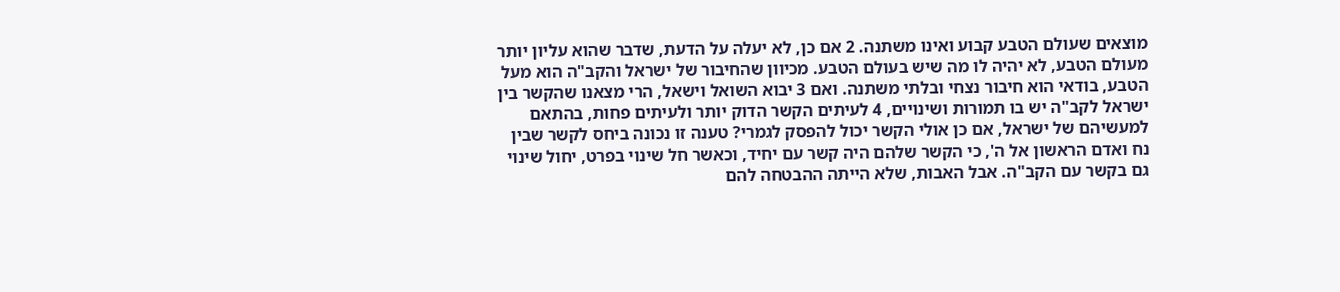מוצאים שעולם הטבע קבוע ואינו משתנה. 2 אם כן, לא יעלה על הדעת, שדבר שהוא עליון יותר מעולם הטבע, לא יהיה לו מה שיש בעולם הטבע. מכיוון שהחיבור של ישראל והקב"ה הוא מעל הטבע, בודאי הוא חיבור נצחי ובלתי משתנה. ואם 3 יבוא השואל וישאל, הרי מצאנו שהקשר בין ישראל לקב"ה יש בו תמורות ושינויים, 4 לעיתים הקשר הדוק יותר ולעיתים פחות, בהתאם למעשיהם של ישראל, אם כן אולי הקשר יכול להפסק לגמרי? טענה זו נכונה ביחס לקשר שבין נח ואדם הראשון אל ה', כי הקשר שלהם היה קשר עם יחיד, וכאשר חל שינוי בפרט, יחול שינוי גם בקשר עם הקב"ה. אבל האבות, שלא הייתה ההבטחה להם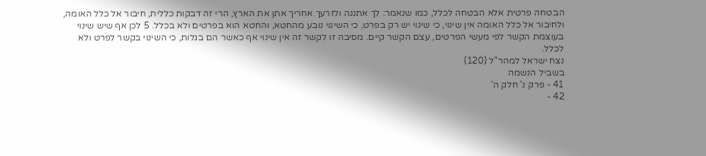הבטחה פרטית אלא הבטחה לכלל, כמו שנאמר: לך אתננה ולזרעך אחריך אתן את הארץ, הרי זה דבקות כללית, חיבור אל כלל האומה, ולחיבור אל כלל האומה אין שינוי, כי שינוי יש רק בפרט, כי השינוי נובע מהחטא, והחטא הוא בפרטים ולא בכלל. 5 לכן אף שיש שינוי בעוצמת הקשר לפי מעשי הפרטים, עצם הקשר קיים. מסיבה זו לקשר זה אין שינוי אף כאשר הם בגלות, כי השינוי בקשר לפרט ולא לכלל.
נצח ישראל למהר"ל (120)
בשביל הנשמה
41 - פרק נ' חלק ה'
42 -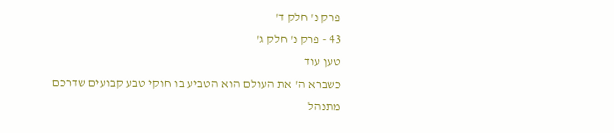פרק נ' חלק ד'
43 - פרק נ' חלק ג'
טען עוד
כשברא ה' את העולם הוא הטביע בו חוקי טבע קבועים שדרכם מתנהל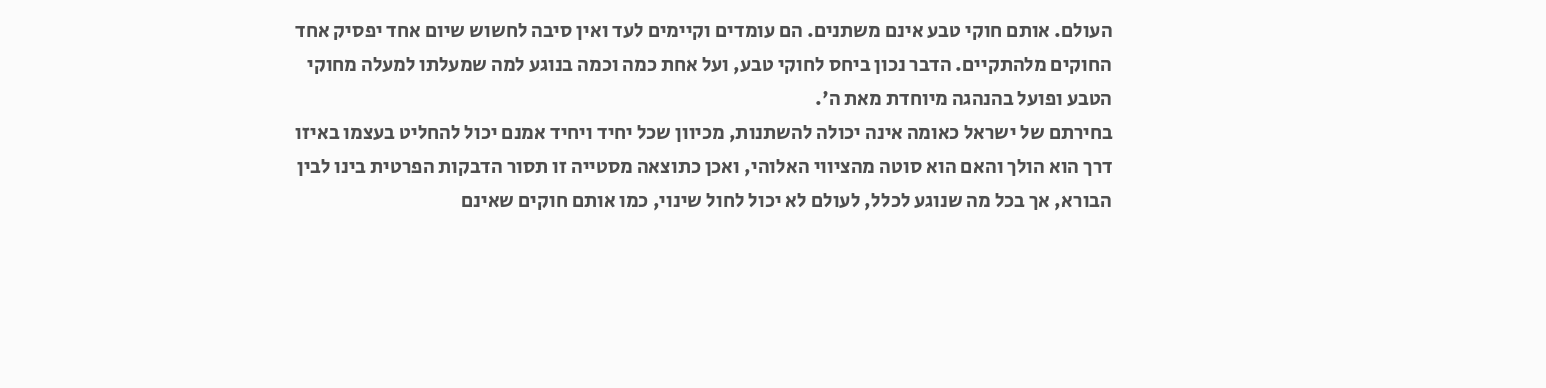העולם. אותם חוקי טבע אינם משתנים. הם עומדים וקיימים לעד ואין סיבה לחשוש שיום אחד יפסיק אחד החוקים מלהתקיים. הדבר נכון ביחס לחוקי טבע, ועל אחת כמה וכמה בנוגע למה שמעלתו למעלה מחוקי הטבע ופועל בהנהגה מיוחדת מאת ה'.
בחירתם של ישראל כאומה אינה יכולה להשתנות, מכיוון שכל יחיד ויחיד אמנם יכול להחליט בעצמו באיזו דרך הוא הולך והאם הוא סוטה מהציווי האלוהי, ואכן כתוצאה מסטייה זו תסור הדבקות הפרטית בינו לבין הבורא, אך בכל מה שנוגע לכלל, לעולם לא יכול לחול שינוי, כמו אותם חוקים שאינם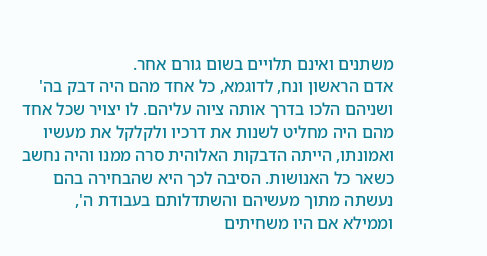משתנים ואינם תלויים בשום גורם אחר.
אדם הראשון ונח, לדוגמא, כל אחד מהם היה דבק בה' ושניהם הלכו בדרך אותה ציוה עליהם. לו יצויר שכל אחד מהם היה מחליט לשנות את דרכיו ולקלקל את מעשיו ואמונתו, הייתה הדבקות האלוהית סרה ממנו והיה נחשב כשאר כל האנושות. הסיבה לכך היא שהבחירה בהם נעשתה מתוך מעשיהם והשתדלותם בעבודת ה', וממילא אם היו משחיתים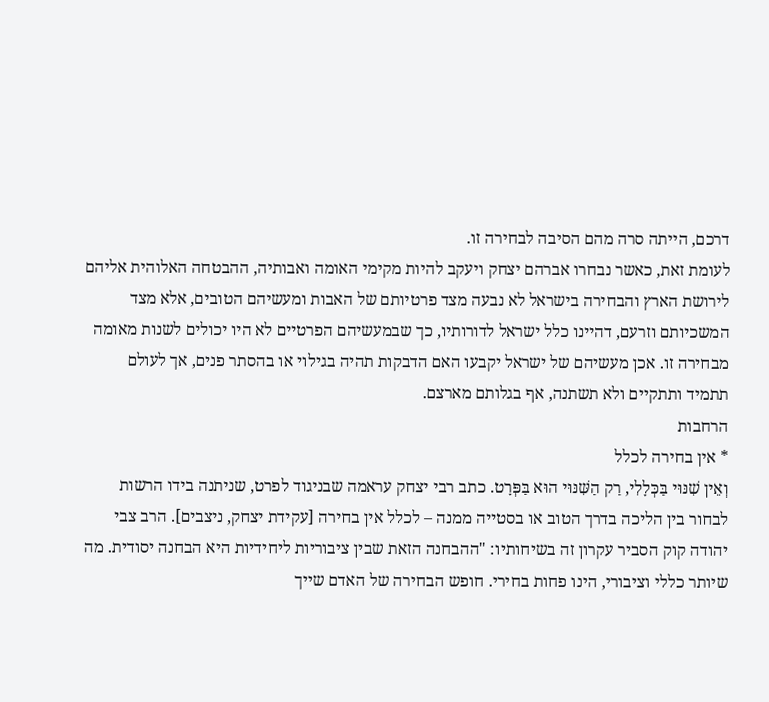דרכם, הייתה סרה מהם הסיבה לבחירה זו.
לעומת זאת, כאשר נבחרו אברהם יצחק ויעקב להיות מקימי האומה ואבותיה, ההבטחה האלוהית אליהם לירושת הארץ והבחירה בישראל לא נבעה מצד פרטיותם של האבות ומעשיהם הטובים, אלא מצד המשכיותם וזרעם, דהיינו כלל ישראל לדורותיו, כך שבמעשיהם הפרטיים לא היו יכולים לשנות מאומה מבחירה זו. אכן מעשיהם של ישראל יקבעו האם הדבקות תהיה בגילוי או בהסתר פנים, אך לעולם תתמיד ותתקיים ולא תשתנה, אף בגלותם מארצם.
הרחבות
* אין בחירה לכלל
וְאֵין שִׁנּוּי בַּכְּלָלִי, רַק הַשִּׁנּוּי הוּא בַּפְּרָט. כתב רבי יצחק עראמה שבניגוד לפרט, שניתנה בידו הרשות לבחור בין הליכה בדרך הטוב או בסטייה ממנה – לכלל אין בחירה [עקידת יצחק, ניצבים]. הרב צבי יהודה קוק הסביר עקרון זה בשיחותיו: "ההבחנה הזאת שבין ציבוריות ליחידיות היא הבחנה יסודית. מה שיותר כללי וציבורי, הינו פחות בחירי. חופש הבחירה של האדם שייך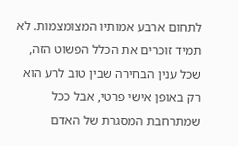לתחום ארבע אמותיו המצומצמות. לא תמיד זוכרים את הכלל הפשוט הזה, שכל ענין הבחירה שבין טוב לרע הוא רק באופן אישי פרטי, אבל ככל שמתרחבת המסגרת של האדם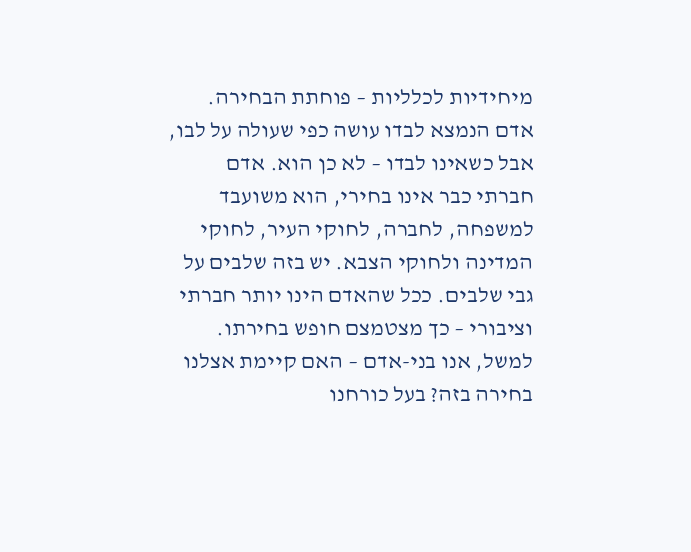מיחידיות לכלליות – פוחתת הבחירה. אדם הנמצא לבדו עושה כפי שעולה על לבו, אבל כשאינו לבדו – לא כן הוא. אדם חברתי כבר אינו בחירי, הוא משועבד למשפחה, לחברה, לחוקי העיר, לחוקי המדינה ולחוקי הצבא. יש בזה שלבים על גבי שלבים. ככל שהאדם הינו יותר חברתי וציבורי – כך מצטמצם חופש בחירתו. למשל, אנו בני-אדם – האם קיימת אצלנו בחירה בזה? בעל כורחנו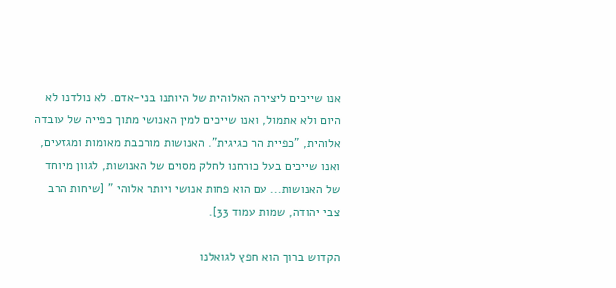אנו שייכים ליצירה האלוהית של היותנו בני-אדם. לא נולדנו לא היום ולא אתמול, ואנו שייכים למין האנושי מתוך כפייה של עובדה אלוהית, "כפיית הר כגיגית". האנושות מורכבת מאומות ומגזעים, ואנו שייכים בעל כורחנו לחלק מסוים של האנושות, לגוון מיוחד של האנושות... עם הוא פחות אנושי ויותר אלוהי " [שיחות הרב צבי יהודה, שמות עמוד 33].

הקדוש ברוך הוא חפץ לגואלנו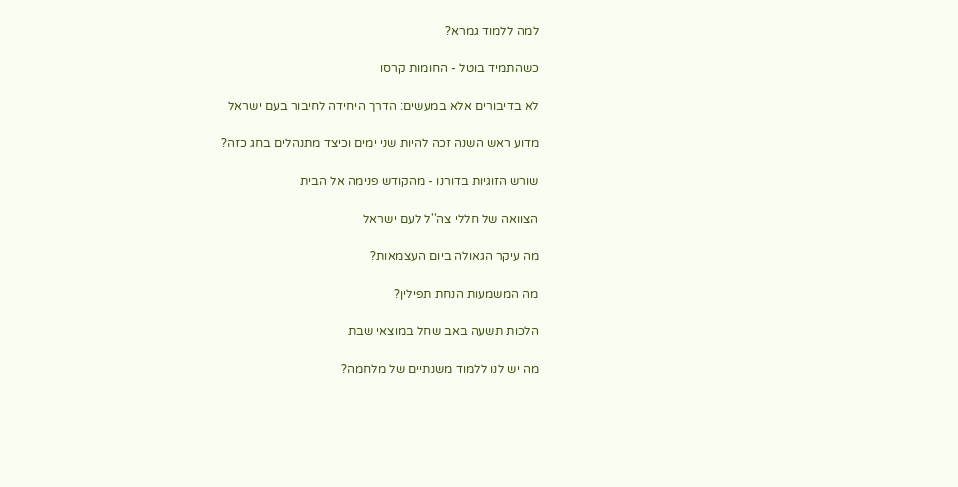למה ללמוד גמרא?

כשהתמיד בוטל - החומות קרסו

לא בדיבורים אלא במעשים: הדרך היחידה לחיבור בעם ישראל

מדוע ראש השנה זכה להיות שני ימים וכיצד מתנהלים בחג כזה?

שורש הזוגיות בדורנו - מהקודש פנימה אל הבית

הצוואה של חללי צה''ל לעם ישראל

מה עיקר הגאולה ביום העצמאות?

מה המשמעות הנחת תפילין?

הלכות תשעה באב שחל במוצאי שבת

מה יש לנו ללמוד משנתיים של מלחמה?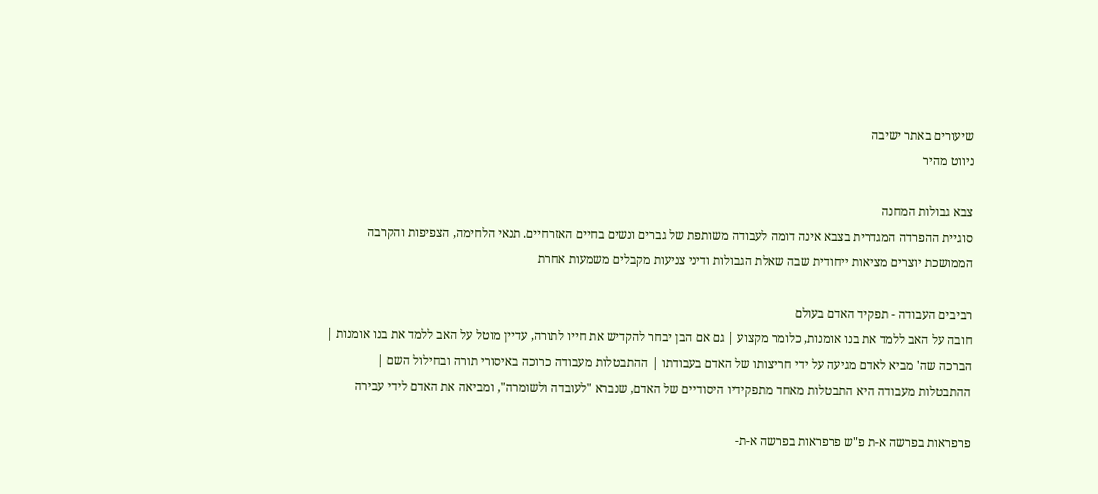שיעורים באתר ישיבה
ניווט מהיר

צבא גבולות המחנה
סוגיית ההפרדה המגדרית בצבא אינה דומה לעבודה משותפת של גברים ונשים בחיים האזרחיים. תנאי הלחימה, הצפיפות והקרבה הממושכת יוצרים מציאות ייחודית שבה שאלת הגבולות ודיני צניעות מקבלים משמעות אחרת

רביבים העבודה - תפקיד האדם בעולם
חובה על האב ללמד את בנו אומנות, כלומר מקצוע | גם אם הבן יבחר להקדיש את חייו לתורה, עדיין מוטל על האב ללמד את בנו אומנות | הברכה שה' מביא לאדם מגיעה על ידי חריצותו של האדם בעבודתו | ההתבטלות מעבודה כרוכה באיסורי תורה ובחילול השם | ההתבטלות מעבודה היא התבטלות מאחד מתפקידיו היסודיים של האדם, שנברא "לעובדה ולשומרה", ומביאה את האדם לידי עבירה

פרפראות בפרשה א-ת פ"ש פרפראות בפרשה א-ת-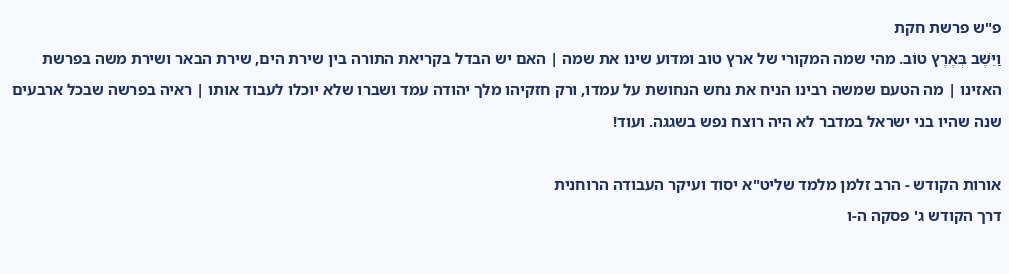פ"ש פרשת חקת
וַיֵּשֶׁב בְּאֶרֶץ טוֹב. מהי שמה המקורי של ארץ טוב ומדוע שינו את שמה | האם יש הבדל בקריאת התורה בין שירת הים, שירת הבאר ושירת משה בפרשת האזינו | מה הטעם שמשה רבינו הניח את נחש הנחושת על עמדו, ורק חזקיהו מלך יהודה עמד ושברו שלא יוכלו לעבוד אותו | ראיה בפרשה שבכל ארבעים שנה שהיו בני ישראל במדבר לא היה רוצח נפש בשגגה. ועוד!

אורות הקודש - הרב זלמן מלמד שליט"א יסוד ועיקר העבודה הרוחנית
דרך הקודש ג' פסקה ה-ו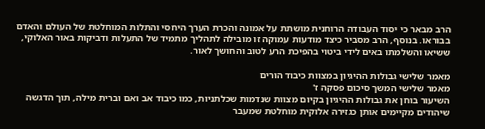הרב מבאר כי יסוד העבודה הרוחנית מושתת על אמונה והכרת הערך היחסי והתלות המוחלטת של העולם והאדם בבוראו. בנוסף, הרב מסביר כיצד מודעות עמוקה זו מובילה לתהליך מתמיד של התעלות ודביקות באור האלוקי, ששיאו והשלמתו באים לידי ביטוי בהפיכת הרע לטוב והחושך לאור.

מאמר שלישי גבולות ההיגיון במצוות כיבוד הורים
מאמר שלישי המשך סיכום פסקה ז'
השיעור בוחן את גבולות ההיגיון בקיום מצוות שנדמות שכלתניות, כמו כיבוד אב ואם וברית מילה, תוך הדגשה שיהודים מקיימים אותן כגזירה אלוקית מוחלטת שמעבר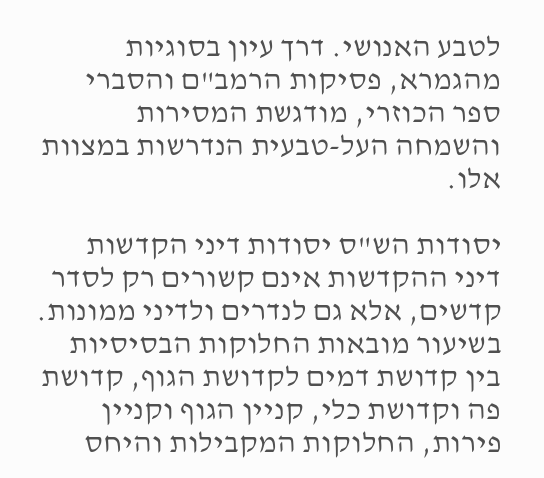לטבע האנושי. דרך עיון בסוגיות מהגמרא, פסיקות הרמב"ם והסברי ספר הכוזרי, מודגשת המסירות והשמחה העל-טבעית הנדרשות במצוות אלו.

יסודות הש"ס יסודות דיני הקדשות
דיני ההקדשות אינם קשורים רק לסדר קדשים, אלא גם לנדרים ולדיני ממונות. בשיעור מובאות החלוקות הבסיסיות בין קדושת דמים לקדושת הגוף, קדושת פה וקדושת כלי, קניין הגוף וקניין פירות, החלוקות המקבילות והיחס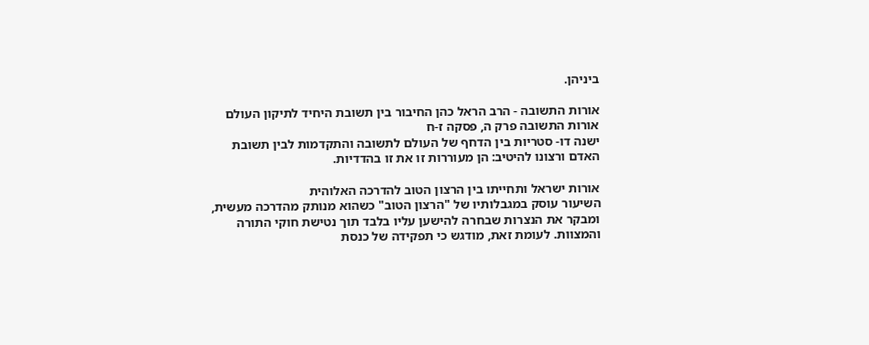ביניהן.

אורות התשובה - הרב הראל כהן החיבור בין תשובת היחיד לתיקון העולם
אורות התשובה פרק ה, פסקה ז-ח
ישנה דו- סטריות בין הדחף של העולם לתשובה והתקדמות לבין תשובת האדם ורצונו להיטיב: הן מעוררות זו את זו בהדדיות.

אורות ישראל ותחייתו בין הרצון הטוב להדרכה האלוהית
השיעור עוסק במגבלותיו של "הרצון הטוב" כשהוא מנותק מהדרכה מעשית, ומבקר את הנצרות שבחרה להישען עליו בלבד תוך נטישת חוקי התורה והמצוות. לעומת זאת, מודגש כי תפקידה של כנסת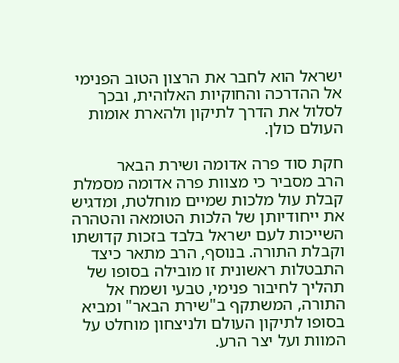ישראל הוא לחבר את הרצון הטוב הפנימי אל ההדרכה והחוקיות האלוהית, ובכך לסלול את הדרך לתיקון ולהארת אומות העולם כולן.

חקת סוד פרה אדומה ושירת הבאר
הרב מסביר כי מצוות פרה אדומה מסמלת קבלת עול מלכות שמיים מוחלטת, ומדגיש את ייחודיותן של הלכות הטומאה והטהרה השייכות לעם ישראל בלבד בזכות קדושתו וקבלת התורה. בנוסף, הרב מתאר כיצד התבטלות ראשונית זו מובילה בסופו של תהליך לחיבור פנימי, טבעי ושמח אל התורה, המשתקף ב"שירת הבאר" ומביא בסופו לתיקון העולם ולניצחון מוחלט על המוות ועל יצר הרע.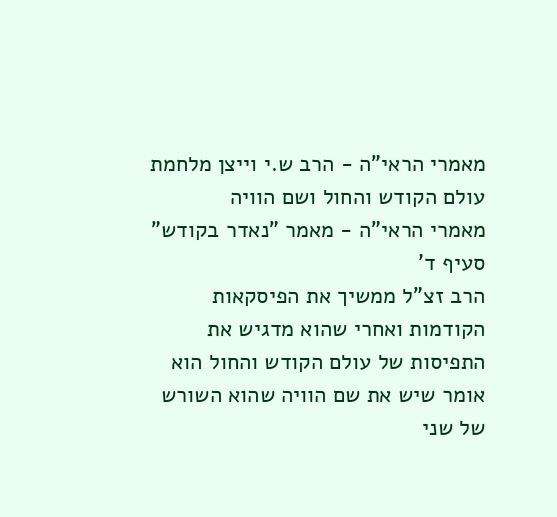מאמרי הראי"ה - הרב ש.י וייצן מלחמת עולם הקודש והחול ושם הוויה
מאמרי הראי"ה - מאמר "נאדר בקודש" סעיף ד'
הרב זצ"ל ממשיך את הפיסקאות הקודמות ואחרי שהוא מדגיש את התפיסות של עולם הקודש והחול הוא אומר שיש את שם הוויה שהוא השורש של שני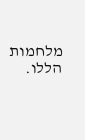מלחמות הללו.